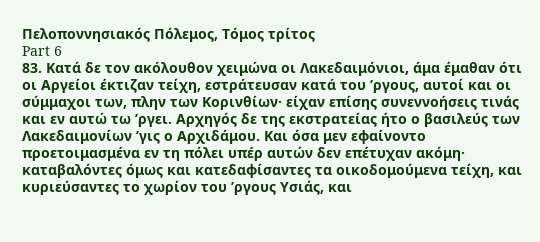Πελοποννησιακός Πόλεμος, Τόμος τρίτος
Part 6
83. Κατά δε τον ακόλουθον χειμώνα οι Λακεδαιμόνιοι, άμα έμαθαν ότι οι Αργείοι έκτιζαν τείχη, εστράτευσαν κατά του ’ργους, αυτοί και οι σύμμαχοι των, πλην των Κορινθίων· είχαν επίσης συνεννοήσεις τινάς και εν αυτώ τω ’ργει. Αρχηγός δε της εκστρατείας ήτο ο βασιλεύς των Λακεδαιμονίων ’γις ο Αρχιδάμου. Και όσα μεν εφαίνοντο προετοιμασμένα εν τη πόλει υπέρ αυτών δεν επέτυχαν ακόμη· καταβαλόντες όμως και κατεδαφίσαντες τα οικοδομούμενα τείχη, και κυριεύσαντες το χωρίον του ’ργους Υσιάς, και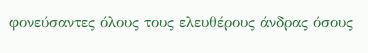φονεύσαντες όλους τους ελευθέρους άνδρας όσους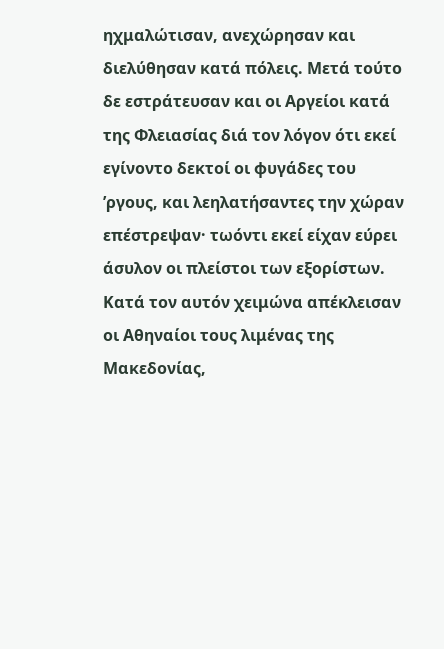ηχμαλώτισαν, ανεχώρησαν και διελύθησαν κατά πόλεις. Μετά τούτο δε εστράτευσαν και οι Αργείοι κατά της Φλειασίας διά τον λόγον ότι εκεί εγίνοντο δεκτοί οι φυγάδες του ’ργους, και λεηλατήσαντες την χώραν επέστρεψαν· τωόντι εκεί είχαν εύρει άσυλον οι πλείστοι των εξορίστων. Κατά τον αυτόν χειμώνα απέκλεισαν οι Αθηναίοι τους λιμένας της Μακεδονίας,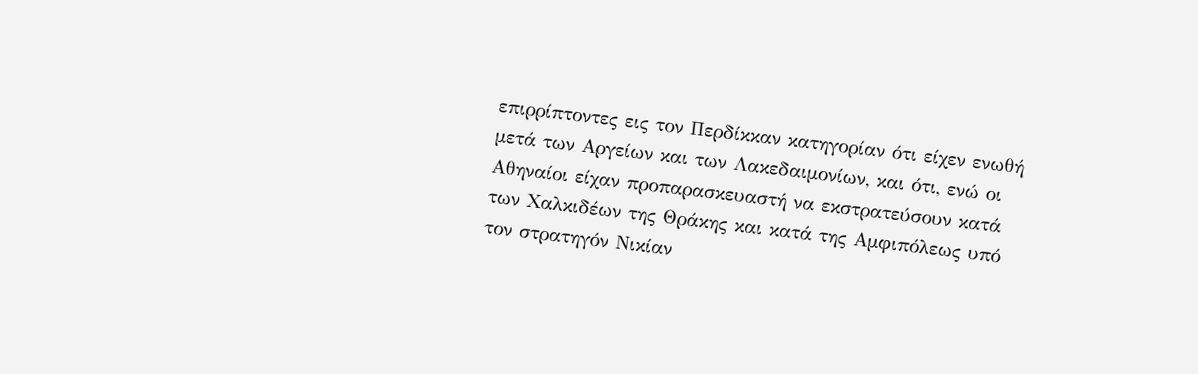επιρρίπτοντες εις τον Περδίκκαν κατηγορίαν ότι είχεν ενωθή μετά των Αργείων και των Λακεδαιμονίων, και ότι, ενώ οι Αθηναίοι είχαν προπαρασκευαστή να εκστρατεύσουν κατά των Χαλκιδέων της Θράκης και κατά της Αμφιπόλεως υπό τον στρατηγόν Νικίαν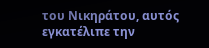του Νικηράτου, αυτός εγκατέλιπε την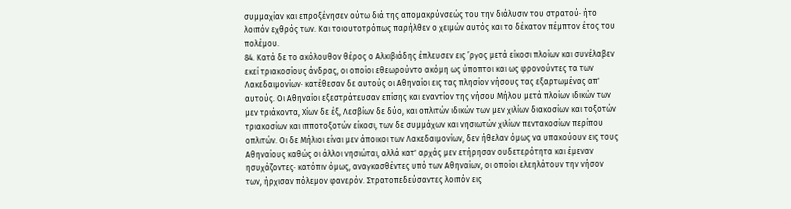συμμαχίαν και επροξένησεν ούτω διά της απομακρύνσεώς του την διάλυσιν του στρατού· ήτο λοιπόν εχθρός των. Και τοιουτοτρόπως παρήλθεν ο χειμών αυτός και το δέκατον πέμπτον έτος του πολέμου.
84. Κατά δε το ακόλουθον θέρος ο Αλκιβιάδης έπλευσεν εις ’ργος μετά είκοσι πλοίων και συνέλαβεν εκεί τριακοσίους άνδρας, οι οποίοι εθεωρούντο ακόμη ως ύποπτοι και ως φρονούντες τα των Λακεδαιμονίων· κατέθεσαν δε αυτούς οι Αθηναίοι εις τας πλησίον νήσους τας εξαρτωμένας απ' αυτούς. Οι Αθηναίοι εξεστράτευσαν επίσης και εναντίον της νήσου Μήλου μετά πλοίων ιδικών των μεν τριάκοντα, Χίων δε έξ, Λεσβίων δε δύο, και οπλιτών ιδικών των μεν χιλίων διακοσίων και τοξοτών τριακοσίων και ιπποτοξοτών είκοσι, των δε συμμάχων και νησιωτών χιλίων πεντακοσίων περίπου οπλιτών. Οι δε Μήλιοι είναι μεν άποικοι των Λακεδαιμονίων, δεν ήθελαν όμως να υπακούουν εις τους Αθηναίους καθώς οι άλλοι νησιώται, αλλά κατ' αρχάς μεν ετήρησαν ουδετερότητα και έμεναν ησυχάζοντες· κατόπιν όμως, αναγκασθέντες υπό των Αθηναίων, οι οποίοι ελεηλάτουν την νήσον των, ήρχισαν πόλεμον φανερόν. Στρατοπεδεύσαντες λοιπόν εις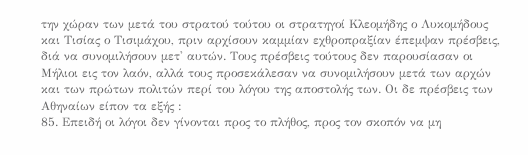την χώραν των μετά του στρατού τούτου οι στρατηγοί Κλεομήδης ο Λυκομήδους και Τισίας ο Τισιμάχου, πριν αρχίσουν καμμίαν εχθροπραξίαν έπεμψαν πρέσβεις, διά να συνομιλήσουν μετ' αυτών. Τους πρέσβεις τούτους δεν παρουσίασαν οι Μήλιοι εις τον λαόν, αλλά τους προσεκάλεσαν να συνομιλήσουν μετά των αρχών και των πρώτων πολιτών περί του λόγου της αποστολής των. Οι δε πρέσβεις των Αθηναίων είπον τα εξής :
85. Επειδή οι λόγοι δεν γίνονται προς το πλήθος, προς τον σκοπόν να μη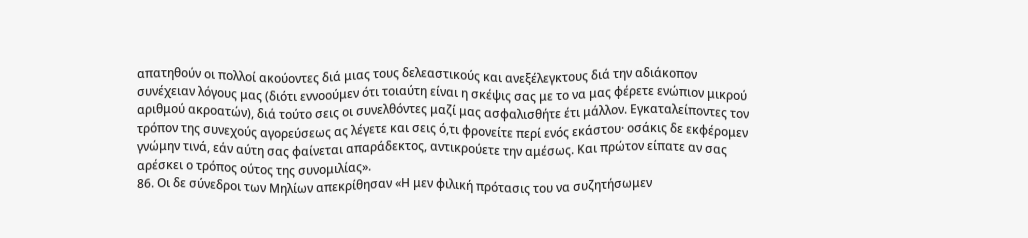απατηθούν οι πολλοί ακούοντες διά μιας τους δελεαστικούς και ανεξέλεγκτους διά την αδιάκοπον συνέχειαν λόγους μας (διότι εννοούμεν ότι τοιαύτη είναι η σκέψις σας με το να μας φέρετε ενώπιον μικρού αριθμού ακροατών), διά τούτο σεις οι συνελθόντες μαζί μας ασφαλισθήτε έτι μάλλον. Εγκαταλείποντες τον τρόπον της συνεχούς αγορεύσεως ας λέγετε και σεις ό,τι φρονείτε περί ενός εκάστου· οσάκις δε εκφέρομεν γνώμην τινά, εάν αύτη σας φαίνεται απαράδεκτος, αντικρούετε την αμέσως. Και πρώτον είπατε αν σας αρέσκει ο τρόπος ούτος της συνομιλίας».
86. Οι δε σύνεδροι των Μηλίων απεκρίθησαν «Η μεν φιλική πρότασις του να συζητήσωμεν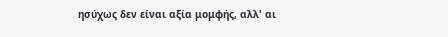ησύχως δεν είναι αξία μομφής, αλλ' αι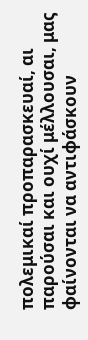πολεμικαί προπαρασκευαί, αι παρούσαι και ουχί μέλλουσαι, μας φαίνονται να αντιφάσκουν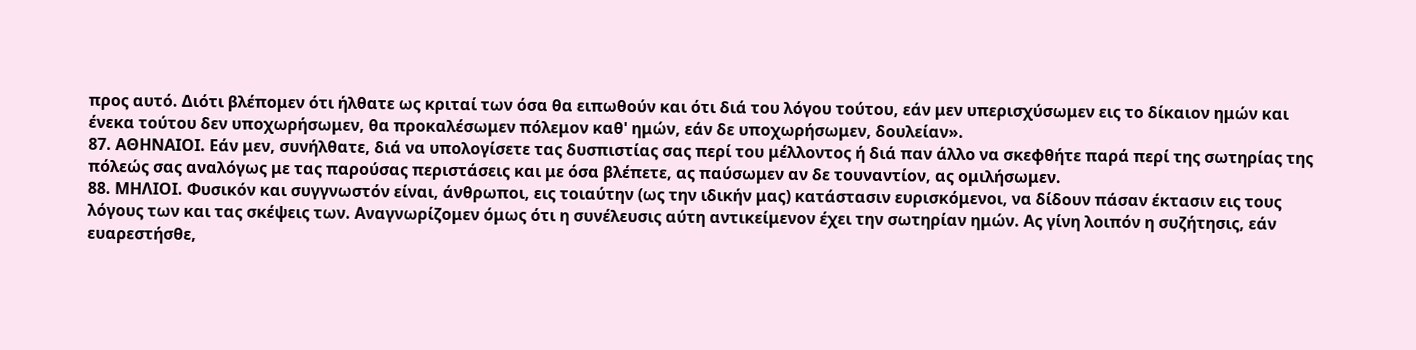προς αυτό. Διότι βλέπομεν ότι ήλθατε ως κριταί των όσα θα ειπωθούν και ότι διά του λόγου τούτου, εάν μεν υπερισχύσωμεν εις το δίκαιον ημών και ένεκα τούτου δεν υποχωρήσωμεν, θα προκαλέσωμεν πόλεμον καθ' ημών, εάν δε υποχωρήσωμεν, δουλείαν».
87. ΑΘΗΝΑΙΟΙ. Εάν μεν, συνήλθατε, διά να υπολογίσετε τας δυσπιστίας σας περί του μέλλοντος ή διά παν άλλο να σκεφθήτε παρά περί της σωτηρίας της πόλεώς σας αναλόγως με τας παρούσας περιστάσεις και με όσα βλέπετε, ας παύσωμεν αν δε τουναντίον, ας ομιλήσωμεν.
88. ΜΗΛΙΟΙ. Φυσικόν και συγγνωστόν είναι, άνθρωποι, εις τοιαύτην (ως την ιδικήν μας) κατάστασιν ευρισκόμενοι, να δίδουν πάσαν έκτασιν εις τους λόγους των και τας σκέψεις των. Αναγνωρίζομεν όμως ότι η συνέλευσις αύτη αντικείμενον έχει την σωτηρίαν ημών. Ας γίνη λοιπόν η συζήτησις, εάν ευαρεστήσθε,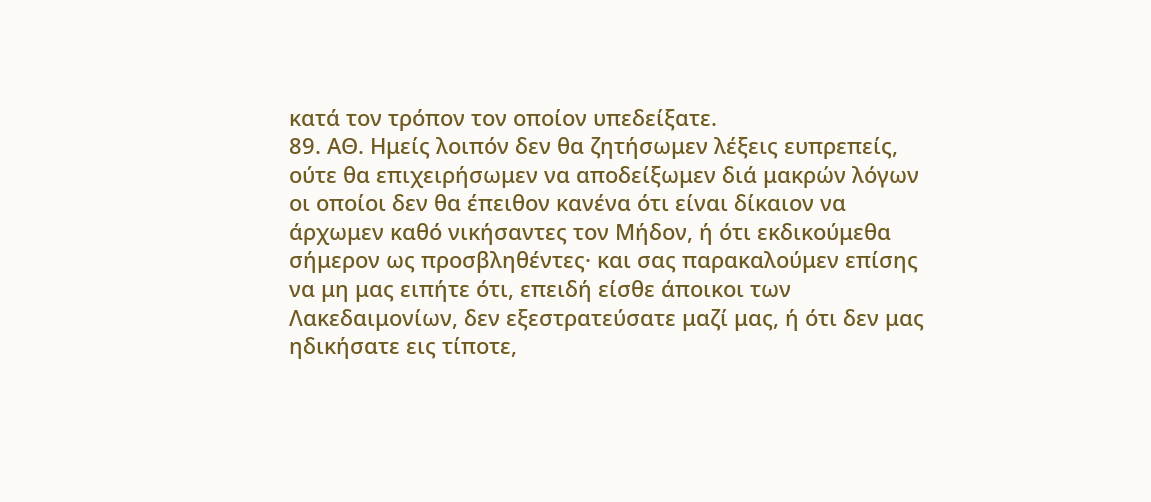κατά τον τρόπον τον οποίον υπεδείξατε.
89. ΑΘ. Ημείς λοιπόν δεν θα ζητήσωμεν λέξεις ευπρεπείς, ούτε θα επιχειρήσωμεν να αποδείξωμεν διά μακρών λόγων οι οποίοι δεν θα έπειθον κανένα ότι είναι δίκαιον να άρχωμεν καθό νικήσαντες τον Μήδον, ή ότι εκδικούμεθα σήμερον ως προσβληθέντες· και σας παρακαλούμεν επίσης να μη μας ειπήτε ότι, επειδή είσθε άποικοι των Λακεδαιμονίων, δεν εξεστρατεύσατε μαζί μας, ή ότι δεν μας ηδικήσατε εις τίποτε,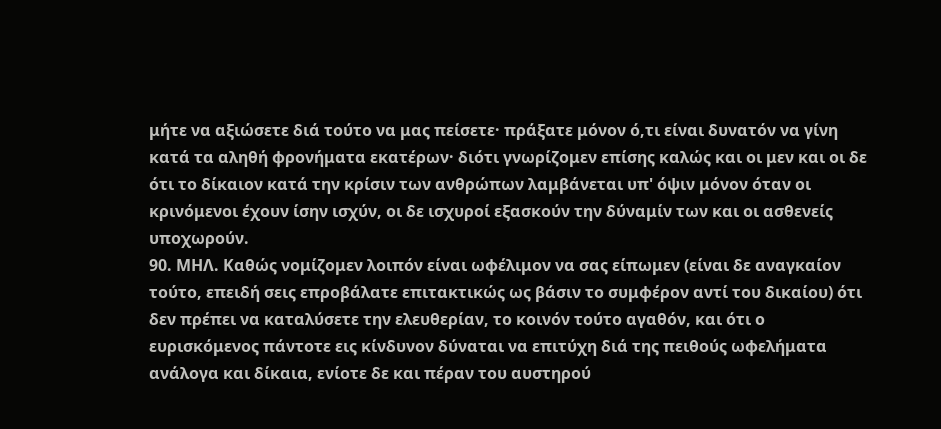μήτε να αξιώσετε διά τούτο να μας πείσετε· πράξατε μόνον ό,τι είναι δυνατόν να γίνη κατά τα αληθή φρονήματα εκατέρων· διότι γνωρίζομεν επίσης καλώς και οι μεν και οι δε ότι το δίκαιον κατά την κρίσιν των ανθρώπων λαμβάνεται υπ' όψιν μόνον όταν οι κρινόμενοι έχουν ίσην ισχύν, οι δε ισχυροί εξασκούν την δύναμίν των και οι ασθενείς υποχωρούν.
90. ΜΗΛ. Καθώς νομίζομεν λοιπόν είναι ωφέλιμον να σας είπωμεν (είναι δε αναγκαίον τούτο, επειδή σεις επροβάλατε επιτακτικώς ως βάσιν το συμφέρον αντί του δικαίου) ότι δεν πρέπει να καταλύσετε την ελευθερίαν, το κοινόν τούτο αγαθόν, και ότι ο ευρισκόμενος πάντοτε εις κίνδυνον δύναται να επιτύχη διά της πειθούς ωφελήματα ανάλογα και δίκαια, ενίοτε δε και πέραν του αυστηρού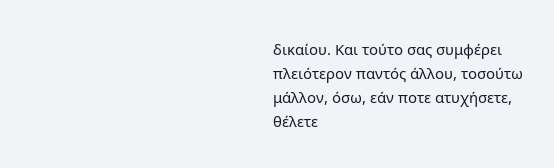δικαίου. Και τούτο σας συμφέρει πλειότερον παντός άλλου, τοσούτω μάλλον, όσω, εάν ποτε ατυχήσετε, θέλετε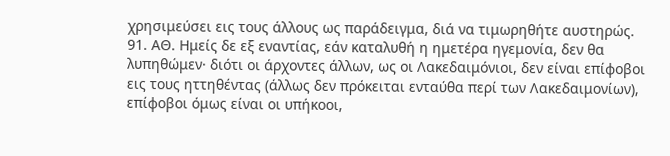χρησιμεύσει εις τους άλλους ως παράδειγμα, διά να τιμωρηθήτε αυστηρώς.
91. ΑΘ. Ημείς δε εξ εναντίας, εάν καταλυθή η ημετέρα ηγεμονία, δεν θα λυπηθώμεν· διότι οι άρχοντες άλλων, ως οι Λακεδαιμόνιοι, δεν είναι επίφοβοι εις τους ηττηθέντας (άλλως δεν πρόκειται ενταύθα περί των Λακεδαιμονίων), επίφοβοι όμως είναι οι υπήκοοι,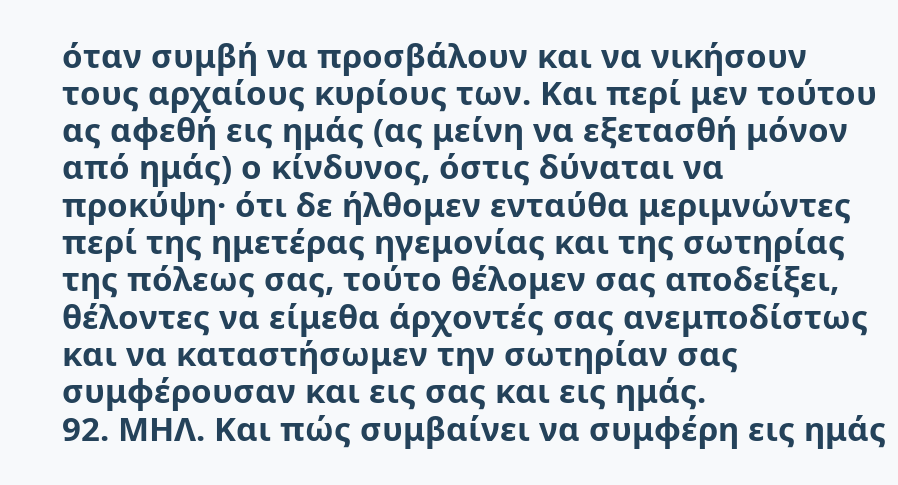όταν συμβή να προσβάλουν και να νικήσουν τους αρχαίους κυρίους των. Και περί μεν τούτου ας αφεθή εις ημάς (ας μείνη να εξετασθή μόνον από ημάς) ο κίνδυνος, όστις δύναται να προκύψη· ότι δε ήλθομεν ενταύθα μεριμνώντες περί της ημετέρας ηγεμονίας και της σωτηρίας της πόλεως σας, τούτο θέλομεν σας αποδείξει, θέλοντες να είμεθα άρχοντές σας ανεμποδίστως και να καταστήσωμεν την σωτηρίαν σας συμφέρουσαν και εις σας και εις ημάς.
92. ΜΗΛ. Και πώς συμβαίνει να συμφέρη εις ημάς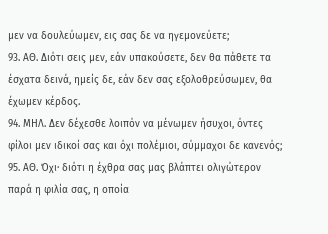μεν να δουλεύωμεν, εις σας δε να ηγεμονεύετε;
93. ΑΘ. Διότι σεις μεν, εάν υπακούσετε, δεν θα πάθετε τα έσχατα δεινά, ημείς δε, εάν δεν σας εξολοθρεύσωμεν, θα έχωμεν κέρδος.
94. ΜΗΛ. Δεν δέχεσθε λοιπόν να μένωμεν ήσυχοι, όντες φίλοι μεν ιδικοί σας και όχι πολέμιοι, σύμμαχοι δε κανενός;
95. ΑΘ. Όχι· διότι η έχθρα σας μας βλάπτει ολιγώτερον παρά η φιλία σας, η οποία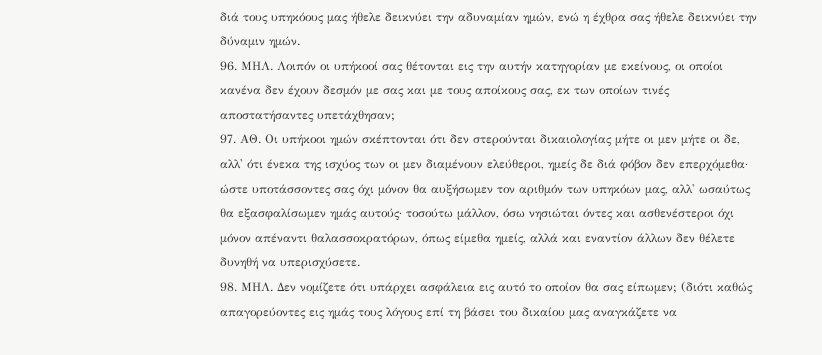διά τους υπηκόους μας ήθελε δεικνύει την αδυναμίαν ημών, ενώ η έχθρα σας ήθελε δεικνύει την δύναμιν ημών.
96. ΜΗΛ. Λοιπόν οι υπήκοοί σας θέτονται εις την αυτήν κατηγορίαν με εκείνους, οι οποίοι κανένα δεν έχουν δεσμόν με σας και με τους αποίκους σας, εκ των οποίων τινές αποστατήσαντες υπετάχθησαν;
97. ΑΘ. Οι υπήκοοι ημών σκέπτονται ότι δεν στερούνται δικαιολογίας μήτε οι μεν μήτε οι δε, αλλ' ότι ένεκα της ισχύος των οι μεν διαμένουν ελεύθεροι, ημείς δε διά φόβον δεν επερχόμεθα· ώστε υποτάσσοντες σας όχι μόνον θα αυξήσωμεν τον αριθμόν των υπηκόων μας, αλλ' ωσαύτως θα εξασφαλίσωμεν ημάς αυτούς· τοσούτω μάλλον, όσω νησιώται όντες και ασθενέστεροι όχι μόνον απέναντι θαλασσοκρατόρων, όπως είμεθα ημείς, αλλά και εναντίον άλλων δεν θέλετε δυνηθή να υπερισχύσετε.
98. ΜΗΛ. Δεν νομίζετε ότι υπάρχει ασφάλεια εις αυτό το οποίον θα σας είπωμεν; (διότι καθώς απαγορεύοντες εις ημάς τους λόγους επί τη βάσει του δικαίου μας αναγκάζετε να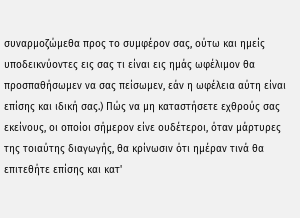συναρμοζώμεθα προς το συμφέρον σας, ούτω και ημείς υποδεικνύοντες εις σας τι είναι εις ημάς ωφέλιμον θα προσπαθήσωμεν να σας πείσωμεν, εάν η ωφέλεια αύτη είναι επίσης και ιδική σας.) Πώς να μη καταστήσετε εχθρούς σας εκείνους, οι οποίοι σήμερον είνε ουδέτεροι, όταν μάρτυρες της τοιαύτης διαγωγής, θα κρίνωσιν ότι ημέραν τινά θα επιτεθήτε επίσης και κατ'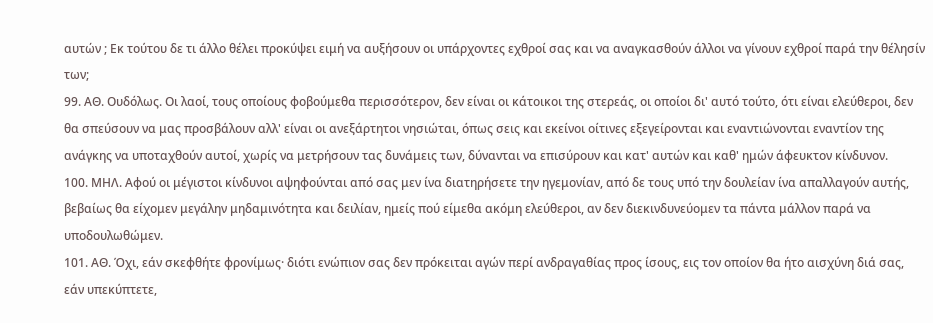αυτών ; Εκ τούτου δε τι άλλο θέλει προκύψει ειμή να αυξήσουν οι υπάρχοντες εχθροί σας και να αναγκασθούν άλλοι να γίνουν εχθροί παρά την θέλησίν των;
99. ΑΘ. Ουδόλως. Οι λαοί, τους οποίους φοβούμεθα περισσότερον, δεν είναι οι κάτοικοι της στερεάς, οι οποίοι δι' αυτό τούτο, ότι είναι ελεύθεροι, δεν θα σπεύσουν να μας προσβάλουν αλλ' είναι οι ανεξάρτητοι νησιώται, όπως σεις και εκείνοι οίτινες εξεγείρονται και εναντιώνονται εναντίον της ανάγκης να υποταχθούν αυτοί, χωρίς να μετρήσουν τας δυνάμεις των, δύνανται να επισύρουν και κατ' αυτών και καθ' ημών άφευκτον κίνδυνον.
100. ΜΗΛ. Αφού οι μέγιστοι κίνδυνοι αψηφούνται από σας μεν ίνα διατηρήσετε την ηγεμονίαν, από δε τους υπό την δουλείαν ίνα απαλλαγούν αυτής, βεβαίως θα είχομεν μεγάλην μηδαμινότητα και δειλίαν, ημείς πού είμεθα ακόμη ελεύθεροι, αν δεν διεκινδυνεύομεν τα πάντα μάλλον παρά να υποδουλωθώμεν.
101. ΑΘ. Όχι, εάν σκεφθήτε φρονίμως· διότι ενώπιον σας δεν πρόκειται αγών περί ανδραγαθίας προς ίσους, εις τον οποίον θα ήτο αισχύνη διά σας, εάν υπεκύπτετε,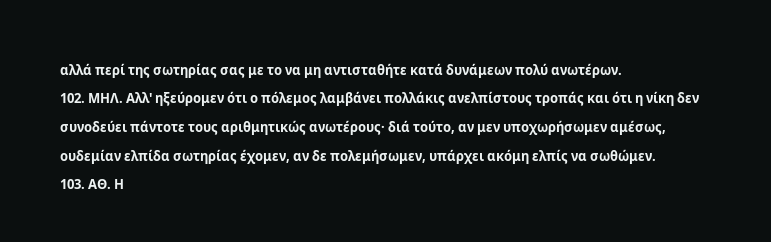αλλά περί της σωτηρίας σας με το να μη αντισταθήτε κατά δυνάμεων πολύ ανωτέρων.
102. ΜΗΛ. Αλλ' ηξεύρομεν ότι ο πόλεμος λαμβάνει πολλάκις ανελπίστους τροπάς και ότι η νίκη δεν συνοδεύει πάντοτε τους αριθμητικώς ανωτέρους· διά τούτο, αν μεν υποχωρήσωμεν αμέσως, ουδεμίαν ελπίδα σωτηρίας έχομεν, αν δε πολεμήσωμεν, υπάρχει ακόμη ελπίς να σωθώμεν.
103. ΑΘ. Η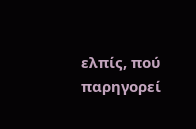ελπίς, πού παρηγορεί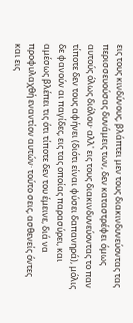εις τους κινδύνους, βλάπτει μεν τους διακινδυνεύοντας τας περισσευούσας δυνάμεις των, δεν καταστρέφει όμως αυτούς όλως διόλου· αλλ' εις τους διακινδυνεύοντας το παν τίποτε δεν τους αφήνει (διότι είναι φύσει δαπανηρά), μόλις δε φανούν αι παγίδες, εις τας οποίας παρασύρει, και αμέσως βλέπει τις ότι τίποτε δεν του έμεινε, διά να προφυλαχθή εναντίον αυτών· τούτο σεις, ασθενείς όντες και εις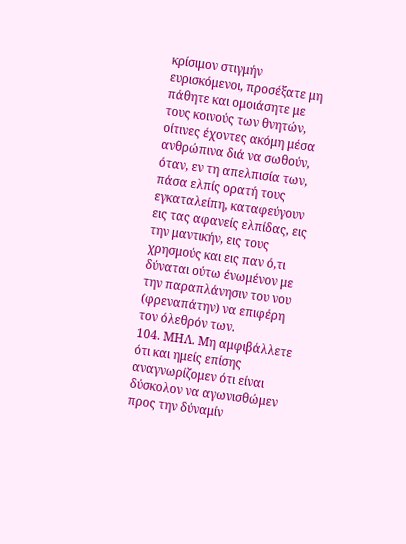κρίσιμον στιγμήν ευρισκόμενοι, προσέξατε μη πάθητε και ομοιάσητε με τους κοινούς των θνητών, οίτινες έχοντες ακόμη μέσα ανθρώπινα διά να σωθούν, όταν, εν τη απελπισία των, πάσα ελπίς ορατή τους εγκαταλείπη, καταφεύγουν εις τας αφανείς ελπίδας, εις την μαντικήν, εις τους χρησμούς και εις παν ό,τι δύναται ούτω ένωμένον με την παραπλάνησιν του νου (φρεναπάτην) να επιφέρη τον όλεθρόν των.
104. ΜΗΛ. Μη αμφιβάλλετε ότι και ημείς επίσης αναγνωρίζομεν ότι είναι δύσκολον να αγωνισθώμεν προς την δύναμίν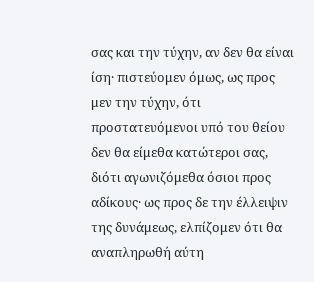σας και την τύχην, αν δεν θα είναι ίση· πιστεύομεν όμως, ως προς μεν την τύχην, ότι προστατευόμενοι υπό του θείου δεν θα είμεθα κατώτεροι σας, διότι αγωνιζόμεθα όσιοι προς αδίκους· ως προς δε την έλλειψιν της δυνάμεως, ελπίζομεν ότι θα αναπληρωθή αύτη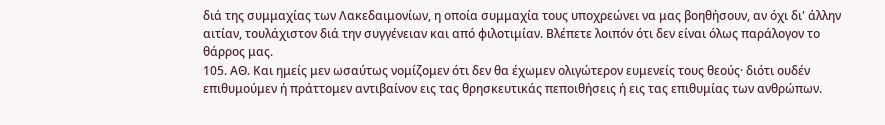διά της συμμαχίας των Λακεδαιμονίων, η οποία συμμαχία τους υποχρεώνει να μας βοηθήσουν, αν όχι δι' άλλην αιτίαν, τουλάχιστον διά την συγγένειαν και από φιλοτιμίαν. Βλέπετε λοιπόν ότι δεν είναι όλως παράλογον το θάρρος μας.
105. ΑΘ. Και ημείς μεν ωσαύτως νομίζομεν ότι δεν θα έχωμεν ολιγώτερον ευμενείς τους θεούς· διότι ουδέν επιθυμούμεν ή πράττομεν αντιβαίνον εις τας θρησκευτικάς πεποιθήσεις ή εις τας επιθυμίας των ανθρώπων.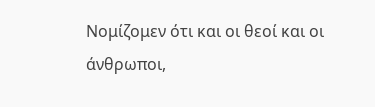Νομίζομεν ότι και οι θεοί και οι άνθρωποι,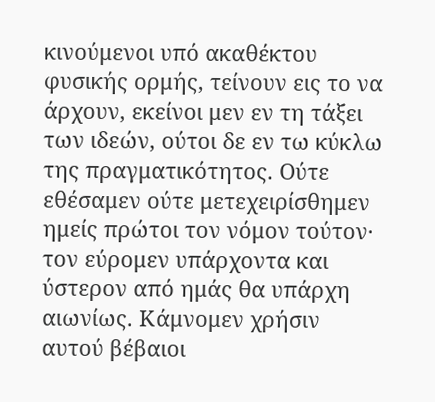κινούμενοι υπό ακαθέκτου φυσικής ορμής, τείνουν εις το να άρχουν, εκείνοι μεν εν τη τάξει των ιδεών, ούτοι δε εν τω κύκλω της πραγματικότητος. Ούτε εθέσαμεν ούτε μετεχειρίσθημεν ημείς πρώτοι τον νόμον τούτον· τον εύρομεν υπάρχοντα και ύστερον από ημάς θα υπάρχη αιωνίως. Κάμνομεν χρήσιν αυτού βέβαιοι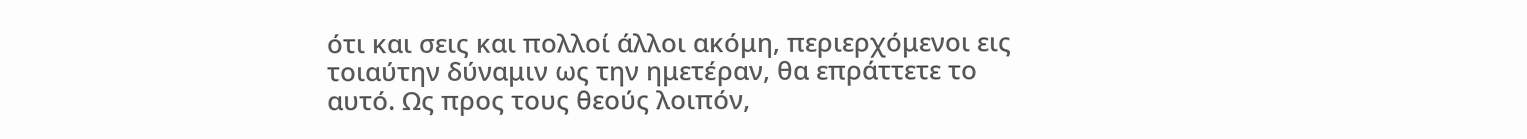ότι και σεις και πολλοί άλλοι ακόμη, περιερχόμενοι εις τοιαύτην δύναμιν ως την ημετέραν, θα επράττετε το αυτό. Ως προς τους θεούς λοιπόν,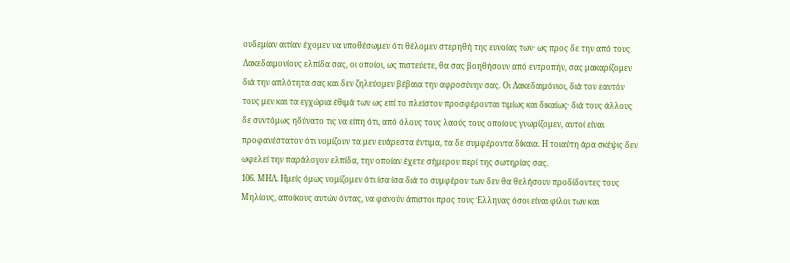ουδεμίαν αιτίαν έχομεν να υποθέσωμεν ότι θέλομεν στερηθή της ευνοίας των· ως προς δε την από τους Λακεδαιμονίους ελπίδα σας, οι οποίοι, ως πιστεύετε, θα σας βοηθήσουν από εντροπήν, σας μακαρίζομεν διά την απλότητα σας και δεν ζηλεύομεν βέβαια την αφροσύνην σας. Οι Λακεδαιμόνιοι, διά τον εαυτόν τους μεν και τα εγχώρια έθιμά των ως επί το πλείστον προσφέρονται τιμίως και δικαίως· διά τους άλλους δε συντόμως ηδύνατο τις να είπη ότι, από όλους τους λαούς τους οποίους γνωρίζομεν, αυτοί είναι προφανέστατον ότι νομίζουν τα μεν ευάρεστα έντιμα, τα δε συμφέροντα δίκαια. Η τοιαύτη άρα σκέψις δεν ωφελεί την παράλογον ελπίδα, την οποίαν έχετε σήμερον περί της σωτηρίας σας.
106. ΜΗΛ. Ημείς όμως νομίζομεν ότι ίσα ίσα διά το συμφέρον των δεν θα θελήσουν προδίδοντες τους Μηλίους, αποίκους αυτών όντας, να φανούν άπιστοι προς τους Έλληνας όσοι είναι φίλοι των και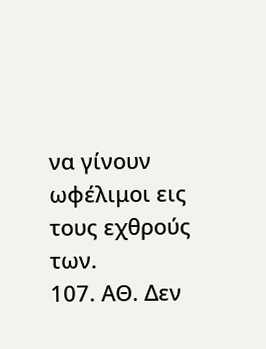να γίνουν ωφέλιμοι εις τους εχθρούς των.
107. ΑΘ. Δεν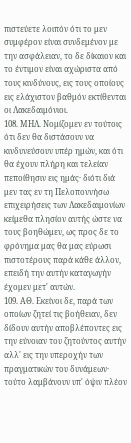πιστεύετε λοιπόν ότι το μεν συμφέρον είναι συνδεμένον με την ασφάλειαν, το δε δίκαιον και το έντιμον είναι αχώριστα από τους κινδύνους, εις τους οποίους εις ελάχιστον βαθμόν εκτίθενται οι Λακεδαιμόνιοι.
108. ΜΗΛ. Νομίζομεν εν τούτοις ότι δεν θα διστάσουν να κινδυνεύσουν υπέρ ημών, και ότι θα έχουν πλήρη και τελείαν πεποίθησιν εις ημάς· διότι διά μεν τας εν τη Πελοποννήσω επιχειρήσεις των Λακεδαιμονίων κείμεθα πλησίον αυτής ώστε να τους βοηθώμεν, ως προς δε το φρόνημα μας θα μας εύρωσι πιστοτέρους παρά κάθε άλλον, επειδή την αυτήν καταγωγήν έχομεν μετ' αυτών.
109. ΑΘ. Εκείνοι δε, παρά των οποίων ζητεί τις βοήθειαν, δεν δίδουν αυτήν αποβλέποντες εις την εύνοιαν του ζητούντος αυτήν αλλ' εις την υπεροχήν των πραγματικών του δυνάμεων· τούτο λαμβάνουν υπ' όψιν πλέον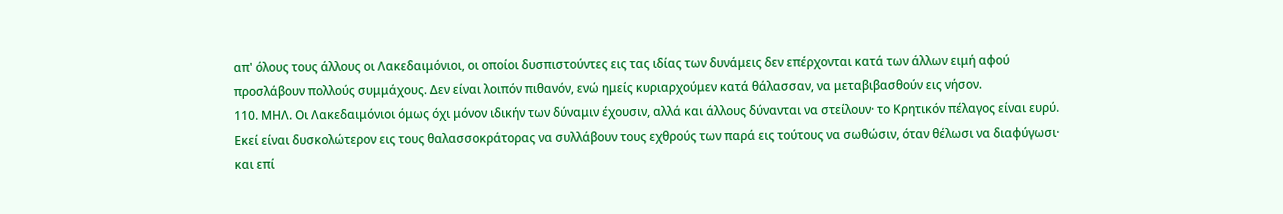απ' όλους τους άλλους οι Λακεδαιμόνιοι, οι οποίοι δυσπιστούντες εις τας ιδίας των δυνάμεις δεν επέρχονται κατά των άλλων ειμή αφού προσλάβουν πολλούς συμμάχους. Δεν είναι λοιπόν πιθανόν, ενώ ημείς κυριαρχούμεν κατά θάλασσαν, να μεταβιβασθούν εις νήσον.
110. ΜΗΛ. Οι Λακεδαιμόνιοι όμως όχι μόνον ιδικήν των δύναμιν έχουσιν, αλλά και άλλους δύνανται να στείλουν· το Κρητικόν πέλαγος είναι ευρύ. Εκεί είναι δυσκολώτερον εις τους θαλασσοκράτορας να συλλάβουν τους εχθρούς των παρά εις τούτους να σωθώσιν, όταν θέλωσι να διαφύγωσι· και επί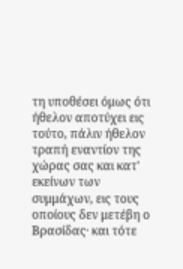τη υποθέσει όμως ότι ήθελον αποτύχει εις τούτο, πάλιν ήθελον τραπή εναντίον της χώρας σας και κατ' εκείνων των συμμάχων, εις τους οποίους δεν μετέβη ο Βρασίδας· και τότε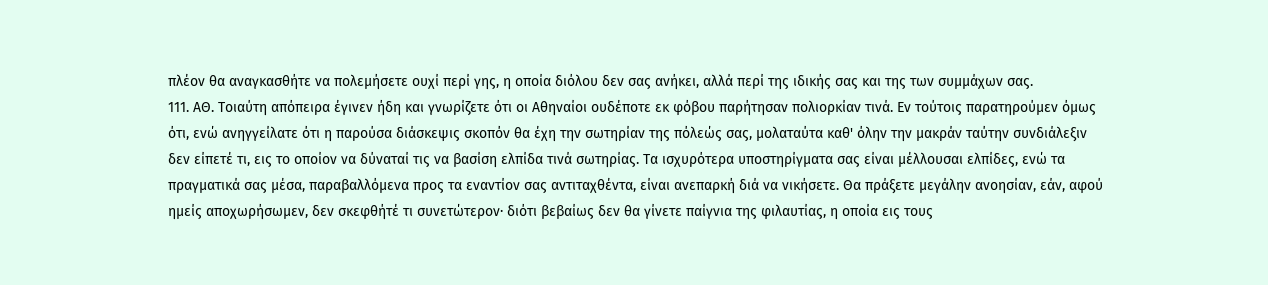πλέον θα αναγκασθήτε να πολεμήσετε ουχί περί γης, η οποία διόλου δεν σας ανήκει, αλλά περί της ιδικής σας και της των συμμάχων σας.
111. ΑΘ. Τοιαύτη απόπειρα έγινεν ήδη και γνωρίζετε ότι οι Αθηναίοι ουδέποτε εκ φόβου παρήτησαν πολιορκίαν τινά. Εν τούτοις παρατηρούμεν όμως ότι, ενώ ανηγγείλατε ότι η παρούσα διάσκεψις σκοπόν θα έχη την σωτηρίαν της πόλεώς σας, μολαταύτα καθ' όλην την μακράν ταύτην συνδιάλεξιν δεν είπετέ τι, εις το οποίον να δύναταί τις να βασίση ελπίδα τινά σωτηρίας. Τα ισχυρότερα υποστηρίγματα σας είναι μέλλουσαι ελπίδες, ενώ τα πραγματικά σας μέσα, παραβαλλόμενα προς τα εναντίον σας αντιταχθέντα, είναι ανεπαρκή διά να νικήσετε. Θα πράξετε μεγάλην ανοησίαν, εάν, αφού ημείς αποχωρήσωμεν, δεν σκεφθήτέ τι συνετώτερον· διότι βεβαίως δεν θα γίνετε παίγνια της φιλαυτίας, η οποία εις τους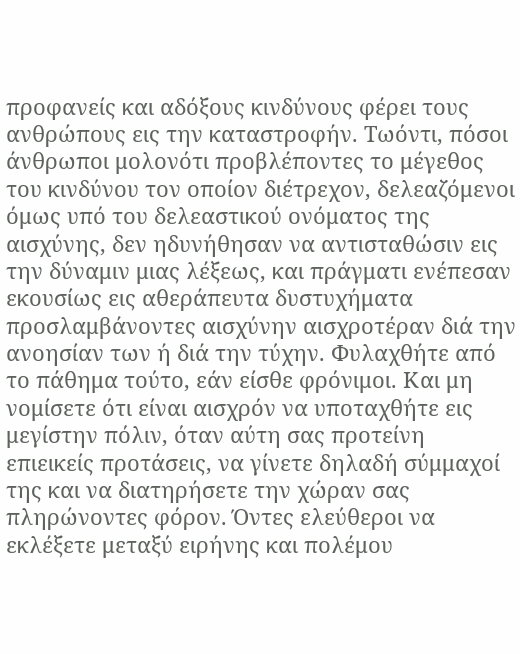προφανείς και αδόξους κινδύνους φέρει τους ανθρώπους εις την καταστροφήν. Τωόντι, πόσοι άνθρωποι μολονότι προβλέποντες το μέγεθος του κινδύνου τον οποίον διέτρεχον, δελεαζόμενοι όμως υπό του δελεαστικού ονόματος της αισχύνης, δεν ηδυνήθησαν να αντισταθώσιν εις την δύναμιν μιας λέξεως, και πράγματι ενέπεσαν εκουσίως εις αθεράπευτα δυστυχήματα προσλαμβάνοντες αισχύνην αισχροτέραν διά την ανοησίαν των ή διά την τύχην. Φυλαχθήτε από το πάθημα τούτο, εάν είσθε φρόνιμοι. Και μη νομίσετε ότι είναι αισχρόν να υποταχθήτε εις μεγίστην πόλιν, όταν αύτη σας προτείνη επιεικείς προτάσεις, να γίνετε δηλαδή σύμμαχοί της και να διατηρήσετε την χώραν σας πληρώνοντες φόρον. Όντες ελεύθεροι να εκλέξετε μεταξύ ειρήνης και πολέμου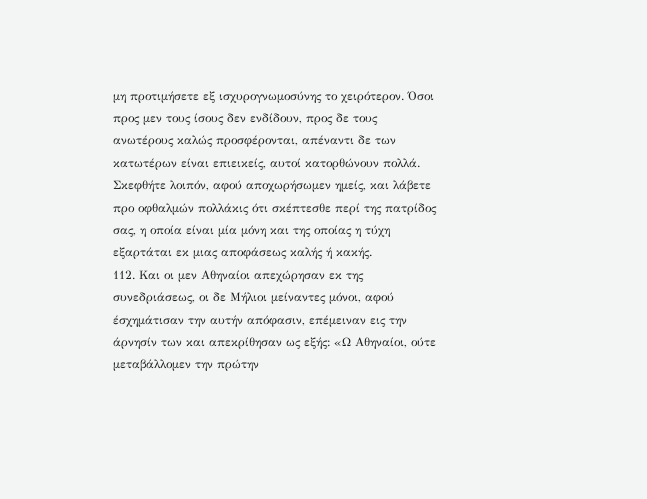μη προτιμήσετε εξ ισχυρογνωμοσύνης το χειρότερον. Όσοι προς μεν τους ίσους δεν ενδίδουν, προς δε τους ανωτέρους καλώς προσφέρονται, απέναντι δε των κατωτέρων είναι επιεικείς, αυτοί κατορθώνουν πολλά. Σκεφθήτε λοιπόν, αφού αποχωρήσωμεν ημείς, και λάβετε προ οφθαλμών πολλάκις ότι σκέπτεσθε περί της πατρίδος σας, η οποία είναι μία μόνη και της οποίας η τύχη εξαρτάται εκ μιας αποφάσεως καλής ή κακής.
112. Και οι μεν Αθηναίοι απεχώρησαν εκ της συνεδριάσεως, οι δε Μήλιοι μείναντες μόνοι, αφού έσχημάτισαν την αυτήν απόφασιν, επέμειναν εις την άρνησίν των και απεκρίθησαν ως εξής: «Ω Αθηναίοι, ούτε μεταβάλλομεν την πρώτην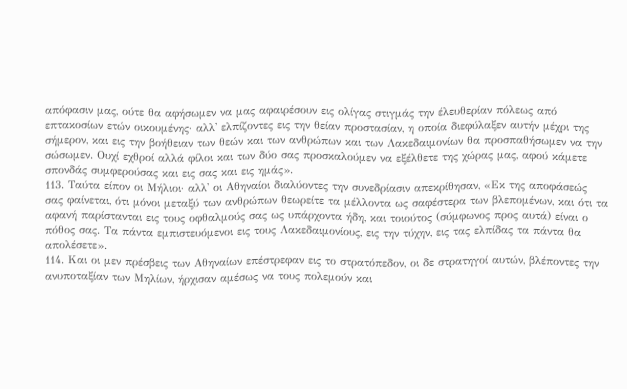απόφασιν μας, ούτε θα αφήσωμεν να μας αφαιρέσουν εις ολίγας στιγμάς την έλευθερίαν πόλεως από επτακοσίων ετών οικουμένης· αλλ' ελπίζοντες εις την θείαν προστασίαν, η οποία διεφύλαξεν αυτήν μέχρι της σήμερον, και εις την βοήθειαν των θεών και των ανθρώπων και των Λακεδαιμονίων θα προσπαθήσωμεν να την σώσωμεν. Ουχί εχθροί αλλά φίλοι και των δύο σας προσκαλούμεν να εξέλθετε της χώρας μας, αφού κάμετε σπονδάς συμφερούσας και εις σας και εις ημάς».
113. Ταύτα είπον οι Μήλιοι· αλλ' οι Αθηναίοι διαλύοντες την συνεδρίασιν απεκρίθησαν, «Εκ της αποφάσεώς σας φαίνεται, ότι μόνοι μεταξύ των ανθρώπων θεωρείτε τα μέλλοντα ως σαφέστερα των βλεπομένων, και ότι τα αφανή παρίστανται εις τους οφθαλμούς σας ως υπάρχοντα ήδη, και τοιούτος (σύμφωνος προς αυτά) είναι ο πόθος σας. Τα πάντα εμπιστευόμενοι εις τους Λακεδαιμονίους, εις την τύχην, εις τας ελπίδας τα πάντα θα απολέσετε».
114. Και οι μεν πρέσβεις των Αθηναίων επέστρεφαν εις το στρατόπεδον, οι δε στρατηγοί αυτών, βλέποντες την ανυποταξίαν των Μηλίων, ήρχισαν αμέσως να τους πολεμούν και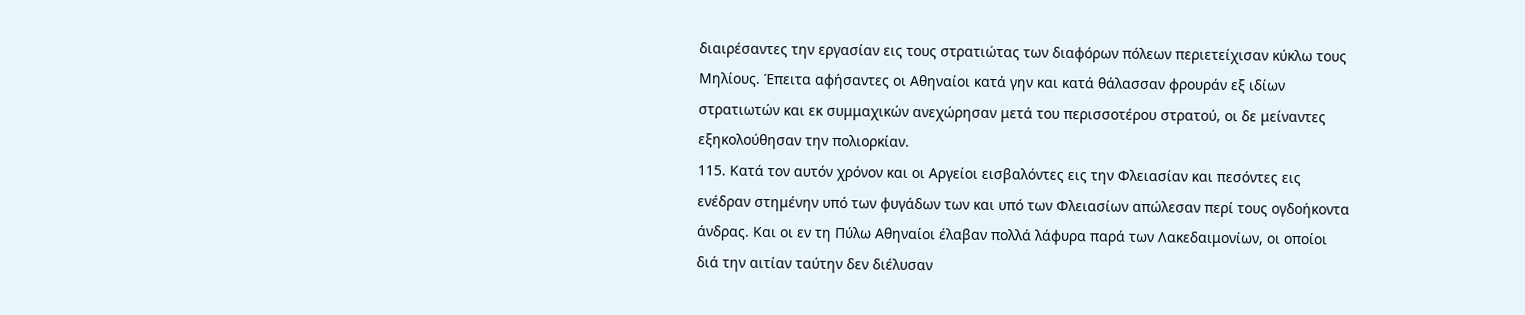διαιρέσαντες την εργασίαν εις τους στρατιώτας των διαφόρων πόλεων περιετείχισαν κύκλω τους Μηλίους. Έπειτα αφήσαντες οι Αθηναίοι κατά γην και κατά θάλασσαν φρουράν εξ ιδίων στρατιωτών και εκ συμμαχικών ανεχώρησαν μετά του περισσοτέρου στρατού, οι δε μείναντες εξηκολούθησαν την πολιορκίαν.
115. Κατά τον αυτόν χρόνον και οι Αργείοι εισβαλόντες εις την Φλειασίαν και πεσόντες εις ενέδραν στημένην υπό των φυγάδων των και υπό των Φλειασίων απώλεσαν περί τους ογδοήκοντα άνδρας. Και οι εν τη Πύλω Αθηναίοι έλαβαν πολλά λάφυρα παρά των Λακεδαιμονίων, οι οποίοι διά την αιτίαν ταύτην δεν διέλυσαν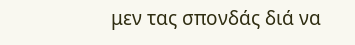μεν τας σπονδάς διά να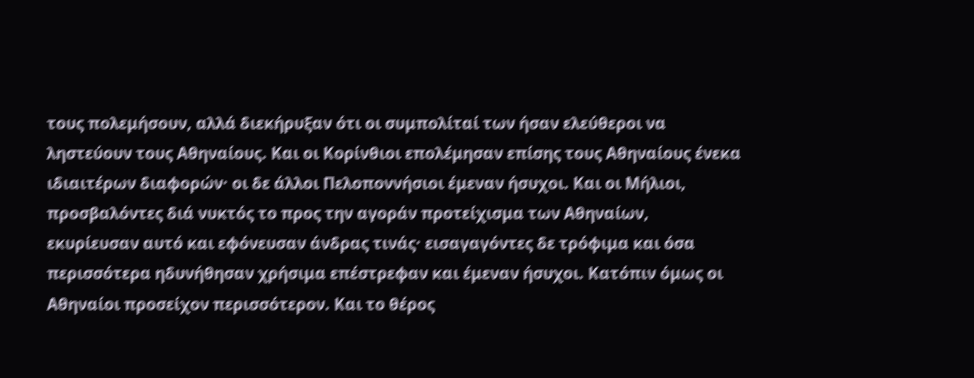τους πολεμήσουν, αλλά διεκήρυξαν ότι οι συμπολίταί των ήσαν ελεύθεροι να ληστεύουν τους Αθηναίους. Και οι Κορίνθιοι επολέμησαν επίσης τους Αθηναίους ένεκα ιδιαιτέρων διαφορών· οι δε άλλοι Πελοποννήσιοι έμεναν ήσυχοι. Και οι Μήλιοι, προσβαλόντες διά νυκτός το προς την αγοράν προτείχισμα των Αθηναίων, εκυρίευσαν αυτό και εφόνευσαν άνδρας τινάς· εισαγαγόντες δε τρόφιμα και όσα περισσότερα ηδυνήθησαν χρήσιμα επέστρεφαν και έμεναν ήσυχοι. Κατόπιν όμως οι Αθηναίοι προσείχον περισσότερον. Και το θέρος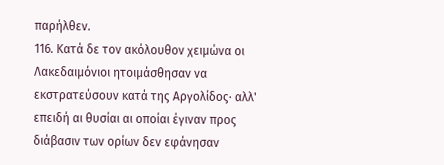παρήλθεν.
116. Κατά δε τον ακόλουθον χειμώνα οι Λακεδαιμόνιοι ητοιμάσθησαν να εκστρατεύσουν κατά της Αργολίδος· αλλ' επειδή αι θυσίαι αι οποίαι έγιναν προς διάβασιν των ορίων δεν εφάνησαν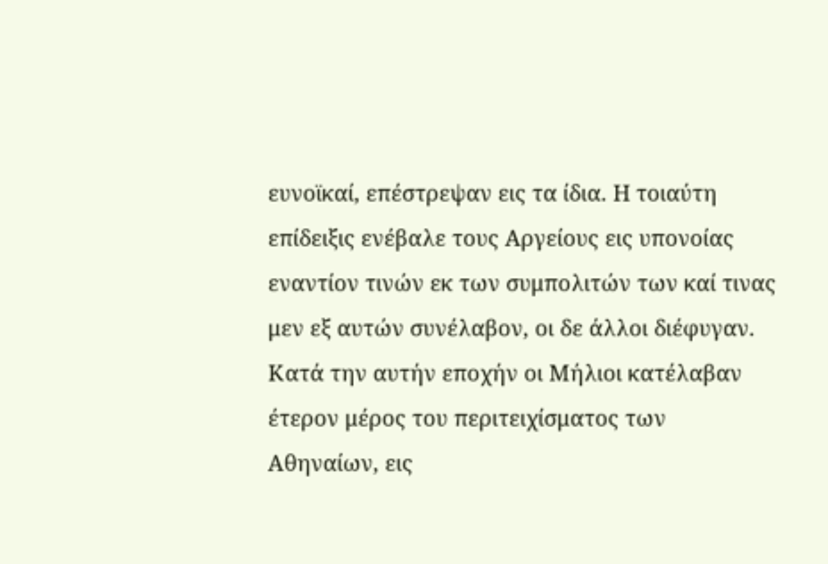ευνοϊκαί, επέστρεψαν εις τα ίδια. Η τοιαύτη επίδειξις ενέβαλε τους Αργείους εις υπονοίας εναντίον τινών εκ των συμπολιτών των καί τινας μεν εξ αυτών συνέλαβον, οι δε άλλοι διέφυγαν.
Κατά την αυτήν εποχήν οι Μήλιοι κατέλαβαν έτερον μέρος του περιτειχίσματος των Αθηναίων, εις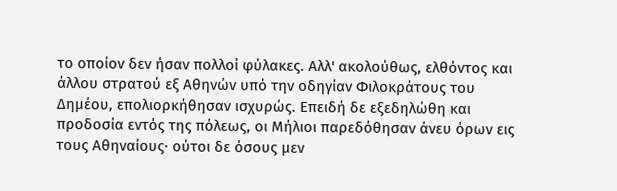το οποίον δεν ήσαν πολλοί φύλακες. Αλλ' ακολούθως, ελθόντος και άλλου στρατού εξ Αθηνών υπό την οδηγίαν Φιλοκράτους του Δημέου, επολιορκήθησαν ισχυρώς. Επειδή δε εξεδηλώθη και προδοσία εντός της πόλεως, οι Μήλιοι παρεδόθησαν άνευ όρων εις τους Αθηναίους· ούτοι δε όσους μεν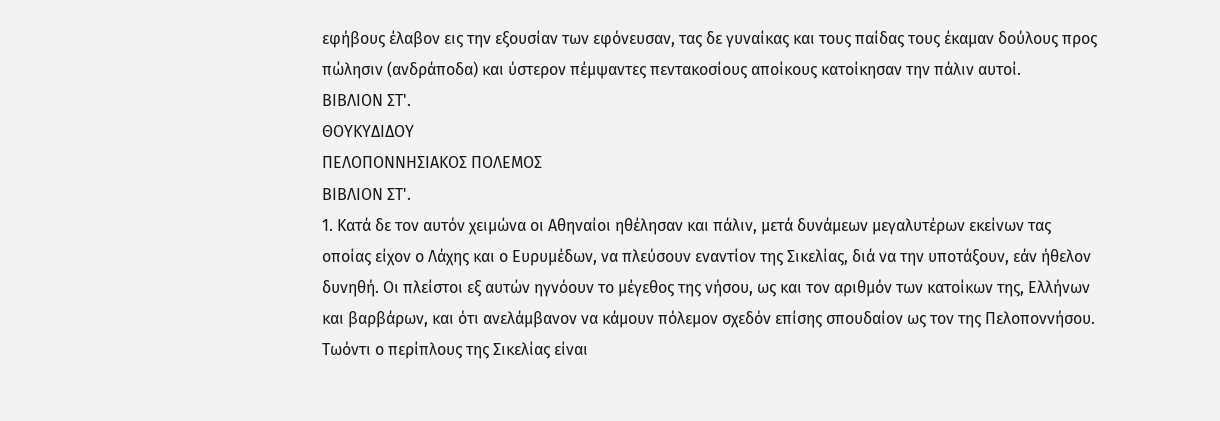εφήβους έλαβον εις την εξουσίαν των εφόνευσαν, τας δε γυναίκας και τους παίδας τους έκαμαν δούλους προς πώλησιν (ανδράποδα) και ύστερον πέμψαντες πεντακοσίους αποίκους κατοίκησαν την πάλιν αυτοί.
ΒΙΒΛΙΟΝ ΣΤ'.
ΘΟΥΚΥΔΙΔΟΥ
ΠΕΛΟΠΟΝΝΗΣΙΑΚΟΣ ΠΟΛΕΜΟΣ
ΒΙΒΛΙΟΝ ΣΤ'.
1. Κατά δε τον αυτόν χειμώνα οι Αθηναίοι ηθέλησαν και πάλιν, μετά δυνάμεων μεγαλυτέρων εκείνων τας οποίας είχον ο Λάχης και ο Ευρυμέδων, να πλεύσουν εναντίον της Σικελίας, διά να την υποτάξουν, εάν ήθελον δυνηθή. Οι πλείστοι εξ αυτών ηγνόουν το μέγεθος της νήσου, ως και τον αριθμόν των κατοίκων της, Ελλήνων και βαρβάρων, και ότι ανελάμβανον να κάμουν πόλεμον σχεδόν επίσης σπουδαίον ως τον της Πελοποννήσου. Τωόντι ο περίπλους της Σικελίας είναι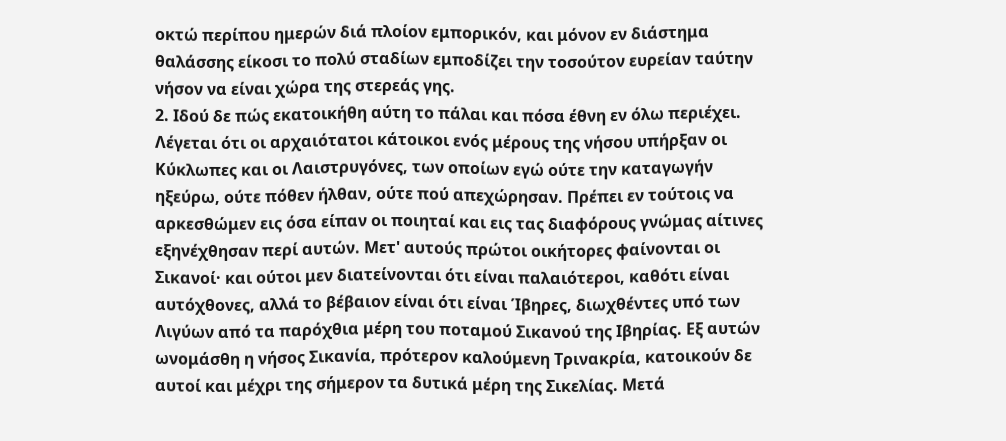οκτώ περίπου ημερών διά πλοίον εμπορικόν, και μόνον εν διάστημα θαλάσσης είκοσι το πολύ σταδίων εμποδίζει την τοσούτον ευρείαν ταύτην νήσον να είναι χώρα της στερεάς γης.
2. Ιδού δε πώς εκατοικήθη αύτη το πάλαι και πόσα έθνη εν όλω περιέχει. Λέγεται ότι οι αρχαιότατοι κάτοικοι ενός μέρους της νήσου υπήρξαν οι Κύκλωπες και οι Λαιστρυγόνες, των οποίων εγώ ούτε την καταγωγήν ηξεύρω, ούτε πόθεν ήλθαν, ούτε πού απεχώρησαν. Πρέπει εν τούτοις να αρκεσθώμεν εις όσα είπαν οι ποιηταί και εις τας διαφόρους γνώμας αίτινες εξηνέχθησαν περί αυτών. Μετ' αυτούς πρώτοι οικήτορες φαίνονται οι Σικανοί· και ούτοι μεν διατείνονται ότι είναι παλαιότεροι, καθότι είναι αυτόχθονες, αλλά το βέβαιον είναι ότι είναι Ίβηρες, διωχθέντες υπό των Λιγύων από τα παρόχθια μέρη του ποταμού Σικανού της Ιβηρίας. Εξ αυτών ωνομάσθη η νήσος Σικανία, πρότερον καλούμενη Τρινακρία, κατοικούν δε αυτοί και μέχρι της σήμερον τα δυτικά μέρη της Σικελίας. Μετά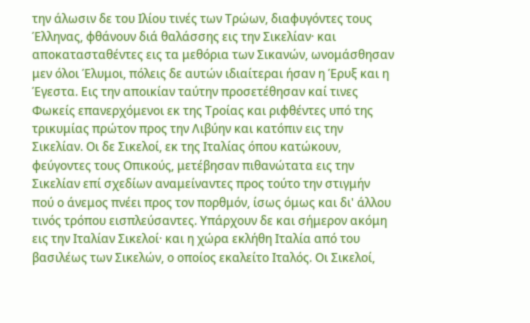την άλωσιν δε του Ιλίου τινές των Τρώων, διαφυγόντες τους Έλληνας, φθάνουν διά θαλάσσης εις την Σικελίαν· και αποκατασταθέντες εις τα μεθόρια των Σικανών, ωνομάσθησαν μεν όλοι Έλυμοι, πόλεις δε αυτών ιδιαίτεραι ήσαν η Έρυξ και η Έγεστα. Εις την αποικίαν ταύτην προσετέθησαν καί τινες Φωκείς επανερχόμενοι εκ της Τροίας και ριφθέντες υπό της τρικυμίας πρώτον προς την Λιβύην και κατόπιν εις την Σικελίαν. Οι δε Σικελοί, εκ της Ιταλίας όπου κατώκουν, φεύγοντες τους Οπικούς, μετέβησαν πιθανώτατα εις την Σικελίαν επί σχεδίων αναμείναντες προς τούτο την στιγμήν πού ο άνεμος πνέει προς τον πορθμόν, ίσως όμως και δι' άλλου τινός τρόπου εισπλεύσαντες. Υπάρχουν δε και σήμερον ακόμη εις την Ιταλίαν Σικελοί· και η χώρα εκλήθη Ιταλία από του βασιλέως των Σικελών, ο οποίος εκαλείτο Ιταλός. Οι Σικελοί,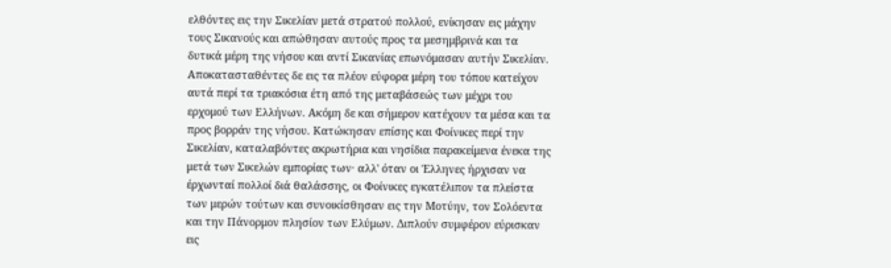ελθόντες εις την Σικελίαν μετά στρατού πολλού, ενίκησαν εις μάχην τους Σικανούς και απώθησαν αυτούς προς τα μεσημβρινά και τα δυτικά μέρη της νήσου και αντί Σικανίας επωνόμασαν αυτήν Σικελίαν. Αποκατασταθέντες δε εις τα πλέον εύφορα μέρη του τόπου κατείχον αυτά περί τα τριακόσια έτη από της μεταβάσεώς των μέχρι του ερχομού των Ελλήνων. Ακόμη δε και σήμερον κατέχουν τα μέσα και τα προς βορράν της νήσου. Κατώκησαν επίσης και Φοίνικες περί την Σικελίαν, καταλαβόντες ακρωτήρια και νησίδια παρακείμενα ένεκα της μετά των Σικελών εμπορίας των· αλλ' όταν οι Έλληνες ήρχισαν να έρχωνταί πολλοί διά θαλάσσης, οι Φοίνικες εγκατέλιπον τα πλείστα των μερών τούτων και συνοικίσθησαν εις την Μοτύην, τον Σολόεντα και την Πάνορμον πλησίον των Ελύμων. Διπλούν συμφέρον εύρισκαν εις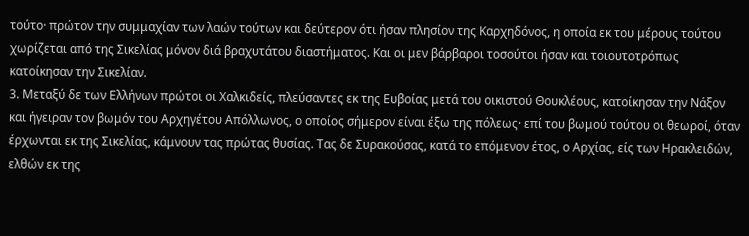τούτο· πρώτον την συμμαχίαν των λαών τούτων και δεύτερον ότι ήσαν πλησίον της Καρχηδόνος, η οποία εκ του μέρους τούτου χωρίζεται από της Σικελίας μόνον διά βραχυτάτου διαστήματος. Και οι μεν βάρβαροι τοσούτοι ήσαν και τοιουτοτρόπως κατοίκησαν την Σικελίαν.
3. Μεταξύ δε των Ελλήνων πρώτοι οι Χαλκιδείς, πλεύσαντες εκ της Ευβοίας μετά του οικιστού Θουκλέους, κατοίκησαν την Νάξον και ήγειραν τον βωμόν του Αρχηγέτου Απόλλωνος, ο οποίος σήμερον είναι έξω της πόλεως· επί του βωμού τούτου οι θεωροί, όταν έρχωνται εκ της Σικελίας, κάμνουν τας πρώτας θυσίας. Τας δε Συρακούσας, κατά το επόμενον έτος, ο Αρχίας, είς των Ηρακλειδών, ελθών εκ της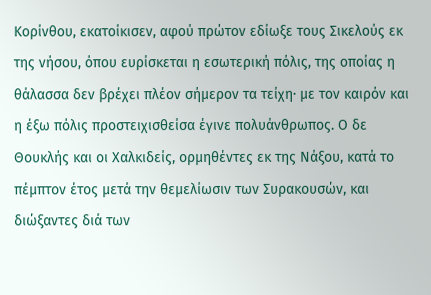Κορίνθου, εκατοίκισεν, αφού πρώτον εδίωξε τους Σικελούς εκ της νήσου, όπου ευρίσκεται η εσωτερική πόλις, της οποίας η θάλασσα δεν βρέχει πλέον σήμερον τα τείχη· με τον καιρόν και η έξω πόλις προστειχισθείσα έγινε πολυάνθρωπος. Ο δε Θουκλής και οι Χαλκιδείς, ορμηθέντες εκ της Νάξου, κατά το πέμπτον έτος μετά την θεμελίωσιν των Συρακουσών, και διώξαντες διά των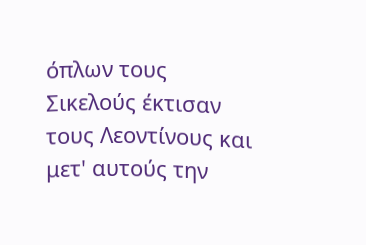όπλων τους Σικελούς έκτισαν τους Λεοντίνους και μετ' αυτούς την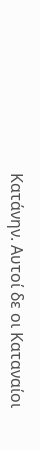Κατάνην. Αυτοί δε οι Καταναίοι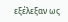εξέλεξαν ως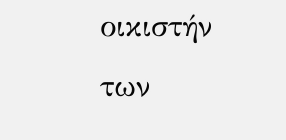οικιστήν των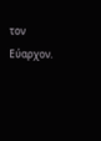τον Εύαρχον.